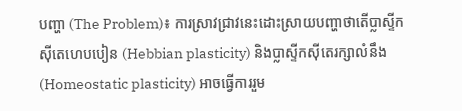បញ្ហា (The Problem)៖ ការស្រាវជ្រាវនេះដោះស្រាយបញ្ហាថាតើប្លាស្ទីកស៊ីតេហេបបៀន (Hebbian plasticity) និងប្លាស្ទីកស៊ីតេរក្សាលំនឹង (Homeostatic plasticity) អាចធ្វើការរួម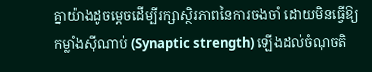គ្នាយ៉ាងដូចម្តេចដើម្បីរក្សាស្ថិរភាពនៃការចងចាំ ដោយមិនធ្វើឱ្យកម្លាំងស៊ីណាប់ (Synaptic strength) ឡើងដល់ចំណុចតិ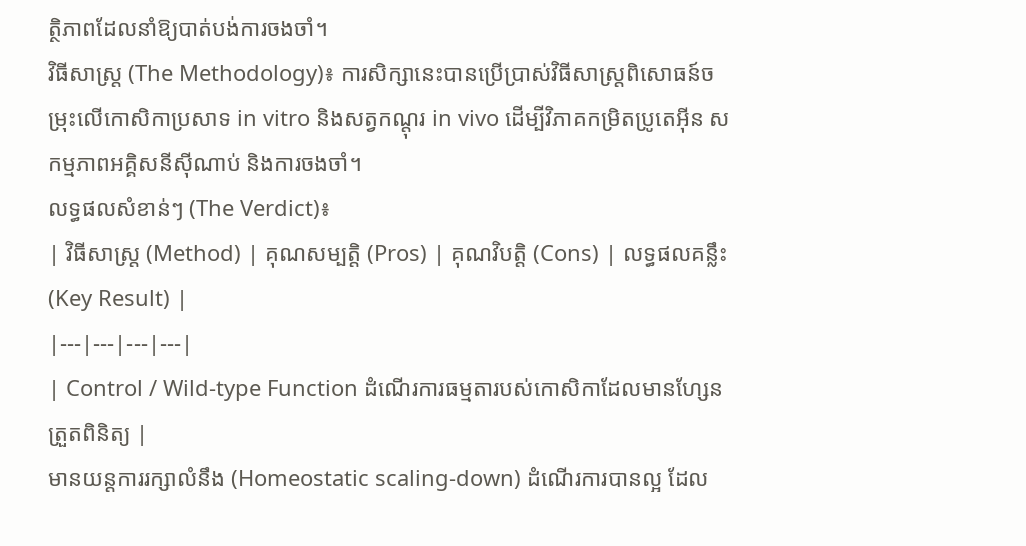ត្ថិភាពដែលនាំឱ្យបាត់បង់ការចងចាំ។
វិធីសាស្ត្រ (The Methodology)៖ ការសិក្សានេះបានប្រើប្រាស់វិធីសាស្ត្រពិសោធន៍ចម្រុះលើកោសិកាប្រសាទ in vitro និងសត្វកណ្តុរ in vivo ដើម្បីវិភាគកម្រិតប្រូតេអ៊ីន សកម្មភាពអគ្គិសនីស៊ីណាប់ និងការចងចាំ។
លទ្ធផលសំខាន់ៗ (The Verdict)៖
| វិធីសាស្ត្រ (Method) | គុណសម្បត្តិ (Pros) | គុណវិបត្តិ (Cons) | លទ្ធផលគន្លឹះ (Key Result) |
|---|---|---|---|
| Control / Wild-type Function ដំណើរការធម្មតារបស់កោសិកាដែលមានហ្សែនត្រួតពិនិត្យ |
មានយន្តការរក្សាលំនឹង (Homeostatic scaling-down) ដំណើរការបានល្អ ដែល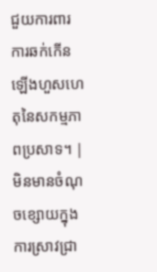ជួយការពារការឆក់កើនឡើងហួសហេតុនៃសកម្មភាពប្រសាទ។ | មិនមានចំណុចខ្សោយក្នុងការស្រាវជ្រា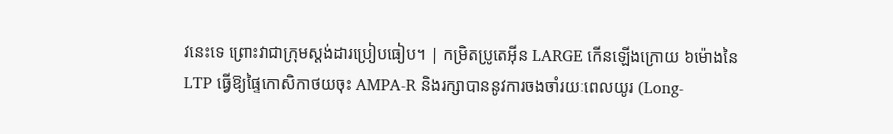វនេះទេ ព្រោះវាជាក្រុមស្តង់ដារប្រៀបធៀប។ | កម្រិតប្រូតេអ៊ីន LARGE កើនឡើងក្រោយ ៦ម៉ោងនៃ LTP ធ្វើឱ្យផ្ទៃកោសិកាថយចុះ AMPA-R និងរក្សាបាននូវការចងចាំរយៈពេលយូរ (Long-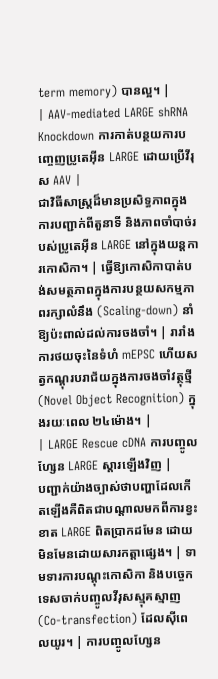term memory) បានល្អ។ |
| AAV-mediated LARGE shRNA Knockdown ការកាត់បន្ថយការបញ្ចេញប្រូតេអ៊ីន LARGE ដោយប្រើវីរុស AAV |
ជាវិធីសាស្ត្រដ៏មានប្រសិទ្ធភាពក្នុងការបញ្ជាក់ពីតួនាទី និងភាពចាំបាច់របស់ប្រូតេអ៊ីន LARGE នៅក្នុងយន្តការកោសិកា។ | ធ្វើឱ្យកោសិកាបាត់បង់សមត្ថភាពក្នុងការបន្ថយសកម្មភាពរក្សាលំនឹង (Scaling-down) នាំឱ្យប៉ះពាល់ដល់ការចងចាំ។ | រារាំងការថយចុះនៃទំហំ mEPSC ហើយសត្វកណ្តុរបរាជ័យក្នុងការចងចាំវត្ថុថ្មី (Novel Object Recognition) ក្នុងរយៈពេល ២៤ម៉ោង។ |
| LARGE Rescue cDNA ការបញ្ចូលហ្សែន LARGE ស្តារឡើងវិញ |
បញ្ជាក់យ៉ាងច្បាស់ថាបញ្ហាដែលកើតឡើងគឺពិតជាបណ្តាលមកពីការខ្វះខាត LARGE ពិតប្រាកដមែន ដោយមិនមែនដោយសារកត្តាផ្សេង។ | ទាមទារការបណ្តុះកោសិកា និងបច្ចេកទេសចាក់បញ្ចូលវីរុសស្មុគស្មាញ (Co-transfection) ដែលស៊ីពេលយូរ។ | ការបញ្ចូលហ្សែន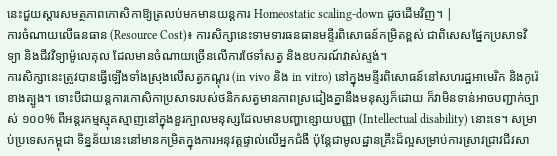នេះជួយស្តារសមត្ថភាពកោសិកាឱ្យត្រលប់មកមានយន្តការ Homeostatic scaling-down ដូចដើមវិញ។ |
ការចំណាយលើធនធាន (Resource Cost)៖ ការសិក្សានេះទាមទារធនធានមន្ទីរពិសោធន៍កម្រិតខ្ពស់ ជាពិសេសផ្នែកប្រសាទវិទ្យា និងជីវវិទ្យាម៉ូលេគុល ដែលមានចំណាយច្រើនលើការថែទាំសត្វ និងឧបករណ៍វាស់ស្ទង់។
ការសិក្សានេះត្រូវបានធ្វើឡើងទាំងស្រុងលើសត្វកណ្តុរ (in vivo និង in vitro) នៅក្នុងមន្ទីរពិសោធន៍នៅសហរដ្ឋអាមេរិក និងកូរ៉េខាងត្បូង។ ទោះបីជាយន្តការកោសិកាប្រសាទរបស់ថនិកសត្វមានភាពស្រដៀងគ្នានឹងមនុស្សក៏ដោយ ក៏វាមិនទាន់អាចបញ្ជាក់ច្បាស់ ១០០% ពីអន្តរកម្មស្មុគស្មាញនៅក្នុងខួរក្បាលមនុស្សដែលមានបញ្ហាខ្សោយបញ្ញា (Intellectual disability) នោះទេ។ សម្រាប់ប្រទេសកម្ពុជា ទិន្នន័យនេះនៅមានកម្រិតក្នុងការអនុវត្តផ្ទាល់លើអ្នកជំងឺ ប៉ុន្តែជាមូលដ្ឋានគ្រឹះដ៏ល្អសម្រាប់ការស្រាវជ្រាវជីវសា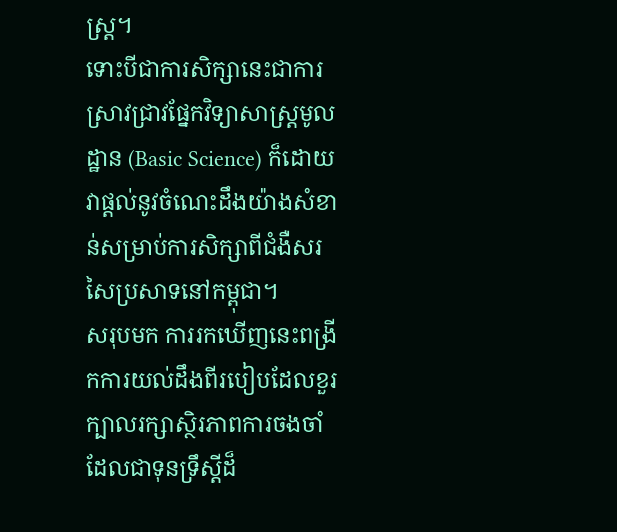ស្ត្រ។
ទោះបីជាការសិក្សានេះជាការស្រាវជ្រាវផ្នែកវិទ្យាសាស្ត្រមូលដ្ឋាន (Basic Science) ក៏ដោយ វាផ្តល់នូវចំណេះដឹងយ៉ាងសំខាន់សម្រាប់ការសិក្សាពីជំងឺសរសៃប្រសាទនៅកម្ពុជា។
សរុបមក ការរកឃើញនេះពង្រីកការយល់ដឹងពីរបៀបដែលខួរក្បាលរក្សាស្ថិរភាពការចងចាំ ដែលជាទុនទ្រឹស្តីដ៏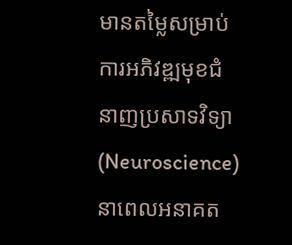មានតម្លៃសម្រាប់ការអភិវឌ្ឍមុខជំនាញប្រសាទវិទ្យា (Neuroscience) នាពេលអនាគត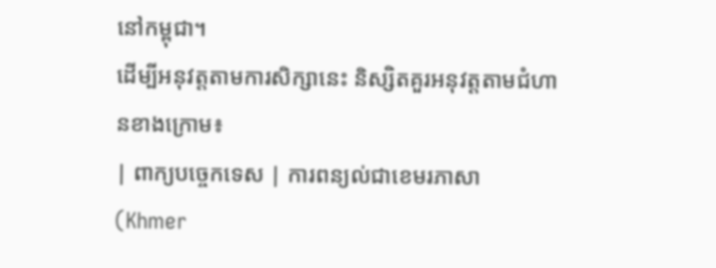នៅកម្ពុជា។
ដើម្បីអនុវត្តតាមការសិក្សានេះ និស្សិតគួរអនុវត្តតាមជំហានខាងក្រោម៖
| ពាក្យបច្ចេកទេស | ការពន្យល់ជាខេមរភាសា (Khmer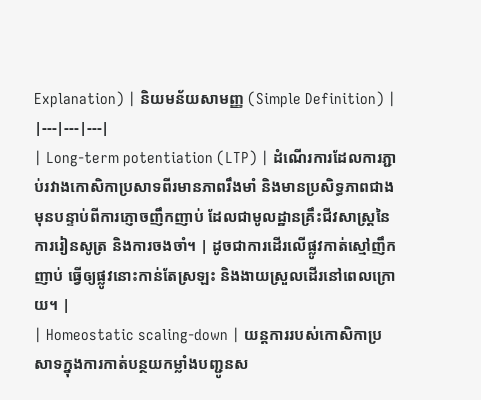Explanation) | និយមន័យសាមញ្ញ (Simple Definition) |
|---|---|---|
| Long-term potentiation (LTP) | ដំណើរការដែលការភ្ជាប់រវាងកោសិកាប្រសាទពីរមានភាពរឹងមាំ និងមានប្រសិទ្ធភាពជាងមុនបន្ទាប់ពីការភ្ញោចញឹកញាប់ ដែលជាមូលដ្ឋានគ្រឹះជីវសាស្ត្រនៃការរៀនសូត្រ និងការចងចាំ។ | ដូចជាការដើរលើផ្លូវកាត់ស្មៅញឹកញាប់ ធ្វើឲ្យផ្លូវនោះកាន់តែស្រឡះ និងងាយស្រួលដើរនៅពេលក្រោយ។ |
| Homeostatic scaling-down | យន្តការរបស់កោសិកាប្រសាទក្នុងការកាត់បន្ថយកម្លាំងបញ្ជូនស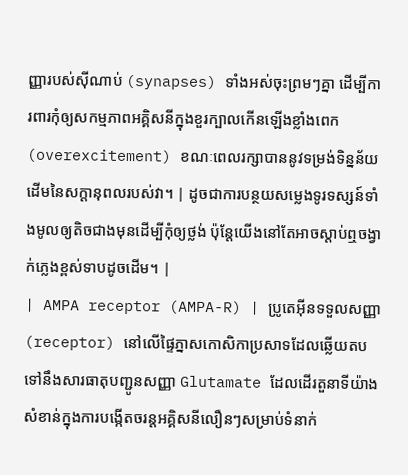ញ្ញារបស់ស៊ីណាប់ (synapses) ទាំងអស់ចុះព្រមៗគ្នា ដើម្បីការពារកុំឲ្យសកម្មភាពអគ្គិសនីក្នុងខួរក្បាលកើនឡើងខ្លាំងពេក (overexcitement) ខណៈពេលរក្សាបាននូវទម្រង់ទិន្នន័យដើមនៃសក្តានុពលរបស់វា។ | ដូចជាការបន្ថយសម្លេងទូរទស្សន៍ទាំងមូលឲ្យតិចជាងមុនដើម្បីកុំឲ្យថ្លង់ ប៉ុន្តែយើងនៅតែអាចស្តាប់ឮចង្វាក់ភ្លេងខ្ពស់ទាបដូចដើម។ |
| AMPA receptor (AMPA-R) | ប្រូតេអ៊ីនទទួលសញ្ញា (receptor) នៅលើផ្ទៃភ្នាសកោសិកាប្រសាទដែលឆ្លើយតបទៅនឹងសារធាតុបញ្ជូនសញ្ញា Glutamate ដែលដើរតួនាទីយ៉ាងសំខាន់ក្នុងការបង្កើតចរន្តអគ្គិសនីលឿនៗសម្រាប់ទំនាក់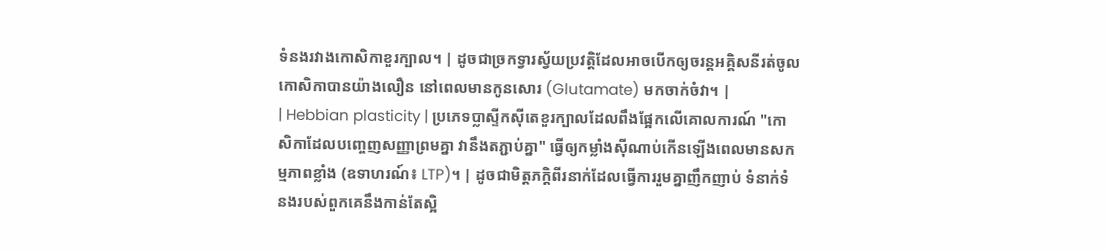ទំនងរវាងកោសិកាខួរក្បាល។ | ដូចជាច្រកទ្វារស្វ័យប្រវត្តិដែលអាចបើកឲ្យចរន្តអគ្គិសនីរត់ចូលកោសិកាបានយ៉ាងលឿន នៅពេលមានកូនសោរ (Glutamate) មកចាក់ចំវា។ |
| Hebbian plasticity | ប្រភេទប្លាស្ទីកស៊ីតេខួរក្បាលដែលពឹងផ្អែកលើគោលការណ៍ "កោសិកាដែលបញ្ចេញសញ្ញាព្រមគ្នា វានឹងតភ្ជាប់គ្នា" ធ្វើឲ្យកម្លាំងស៊ីណាប់កើនឡើងពេលមានសកម្មភាពខ្លាំង (ឧទាហរណ៍៖ LTP)។ | ដូចជាមិត្តភក្តិពីរនាក់ដែលធ្វើការរួមគ្នាញឹកញាប់ ទំនាក់ទំនងរបស់ពួកគេនឹងកាន់តែស្អិ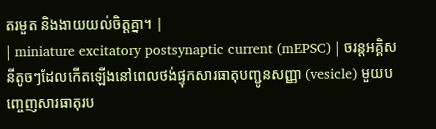តរមួត និងងាយយល់ចិត្តគ្នា។ |
| miniature excitatory postsynaptic current (mEPSC) | ចរន្តអគ្គិសនីតូចៗដែលកើតឡើងនៅពេលថង់ផ្ទុកសារធាតុបញ្ជូនសញ្ញា (vesicle) មួយបញ្ចេញសារធាតុរប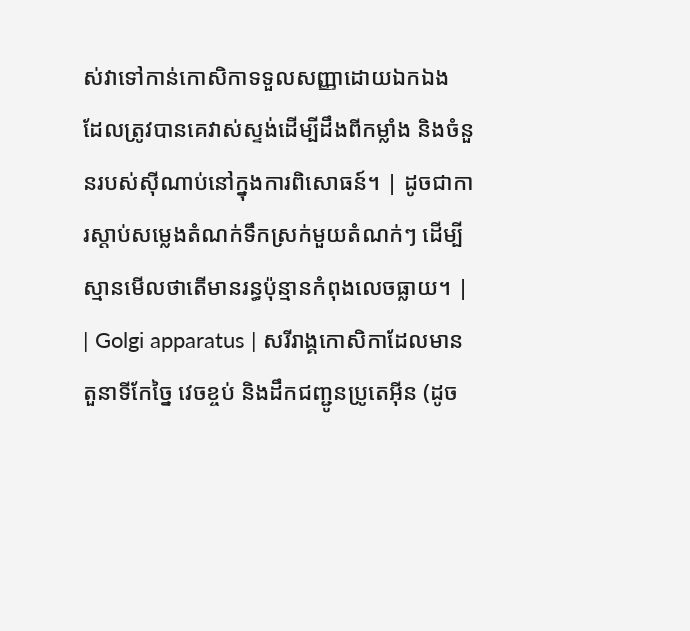ស់វាទៅកាន់កោសិកាទទួលសញ្ញាដោយឯកឯង ដែលត្រូវបានគេវាស់ស្ទង់ដើម្បីដឹងពីកម្លាំង និងចំនួនរបស់ស៊ីណាប់នៅក្នុងការពិសោធន៍។ | ដូចជាការស្តាប់សម្លេងតំណក់ទឹកស្រក់មួយតំណក់ៗ ដើម្បីស្មានមើលថាតើមានរន្ធប៉ុន្មានកំពុងលេចធ្លាយ។ |
| Golgi apparatus | សរីរាង្គកោសិកាដែលមានតួនាទីកែច្នៃ វេចខ្ចប់ និងដឹកជញ្ជូនប្រូតេអ៊ីន (ដូច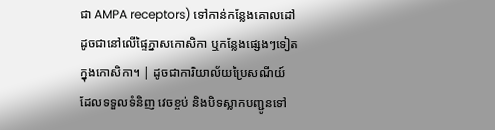ជា AMPA receptors) ទៅកាន់កន្លែងគោលដៅ ដូចជានៅលើផ្ទៃភ្នាសកោសិកា ឬកន្លែងផ្សេងៗទៀតក្នុងកោសិកា។ | ដូចជាការិយាល័យប្រៃសណីយ៍ ដែលទទួលទំនិញ វេចខ្ចប់ និងបិទស្លាកបញ្ជូនទៅ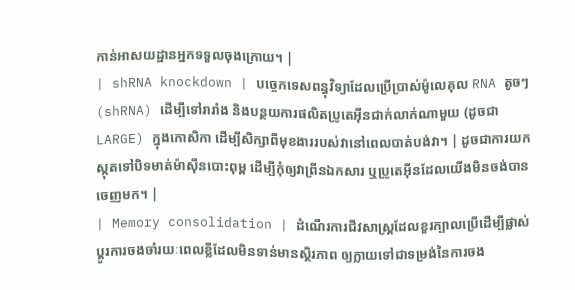កាន់អាសយដ្ឋានអ្នកទទួលចុងក្រោយ។ |
| shRNA knockdown | បច្ចេកទេសពន្ធុវិទ្យាដែលប្រើប្រាស់ម៉ូលេគុល RNA តូចៗ (shRNA) ដើម្បីទៅរារាំង និងបន្ថយការផលិតប្រូតេអ៊ីនជាក់លាក់ណាមួយ (ដូចជា LARGE) ក្នុងកោសិកា ដើម្បីសិក្សាពីមុខងាររបស់វានៅពេលបាត់បង់វា។ | ដូចជាការយកស្កុតទៅបិទមាត់ម៉ាស៊ីនបោះពុម្ព ដើម្បីកុំឲ្យវាព្រីនឯកសារ ឬប្រូតេអ៊ីនដែលយើងមិនចង់បានចេញមក។ |
| Memory consolidation | ដំណើរការជីវសាស្ត្រដែលខួរក្បាលប្រើដើម្បីផ្លាស់ប្តូរការចងចាំរយៈពេលខ្លីដែលមិនទាន់មានស្ថិរភាព ឲ្យក្លាយទៅជាទម្រង់នៃការចង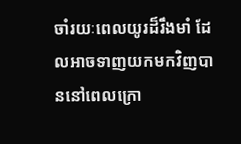ចាំរយៈពេលយូរដ៏រឹងមាំ ដែលអាចទាញយកមកវិញបាននៅពេលក្រោ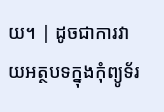យ។ | ដូចជាការវាយអត្ថបទក្នុងកុំព្យូទ័រ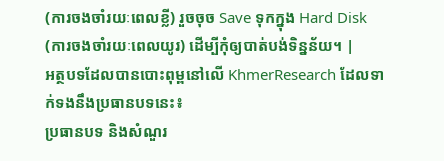(ការចងចាំរយៈពេលខ្លី) រួចចុច Save ទុកក្នុង Hard Disk (ការចងចាំរយៈពេលយូរ) ដើម្បីកុំឲ្យបាត់បង់ទិន្នន័យ។ |
អត្ថបទដែលបានបោះពុម្ពនៅលើ KhmerResearch ដែលទាក់ទងនឹងប្រធានបទនេះ៖
ប្រធានបទ និងសំណួរ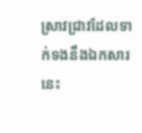ស្រាវជ្រាវដែលទាក់ទងនឹងឯកសារនេះ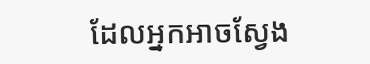ដែលអ្នកអាចស្វែង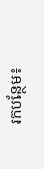រកបន្ថែម៖